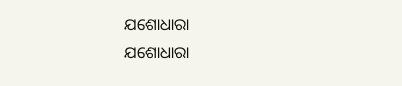ଯଶୋଧାରା
ଯଶୋଧାରା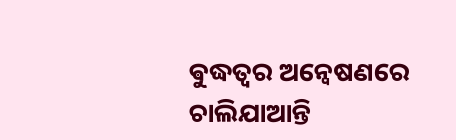ଵୁଦ୍ଧତ୍ବର ଅନ୍ଵେଷଣରେ ଚାଲିଯାଆନ୍ତି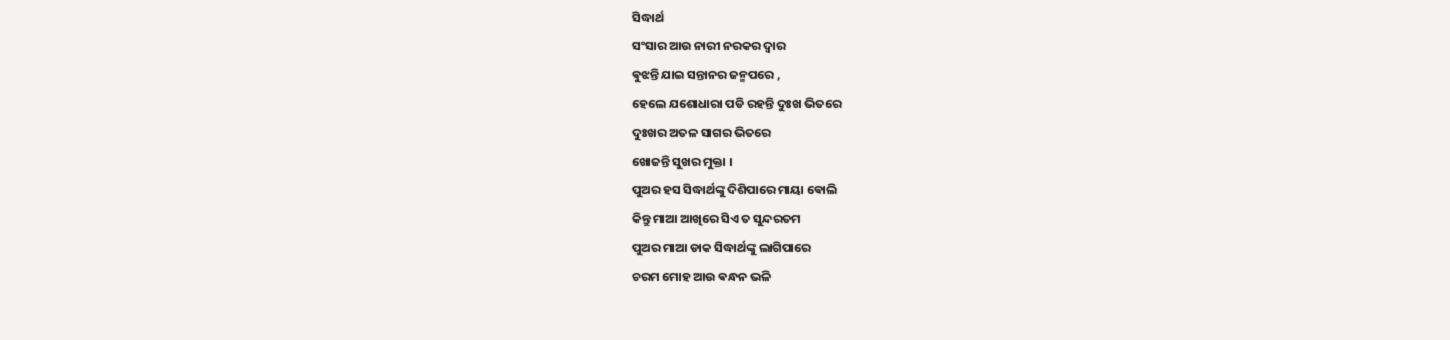ସିଦ୍ଧାର୍ଥ
ସଂସାର ଆଉ ନାରୀ ନରକର ଦ୍ବାର
ଵୁଝନ୍ତି ଯାଇ ସନ୍ତାନର ଜନ୍ମପରେ ,
ହେଲେ ଯଶୋଧାରା ପଡି ରହନ୍ତି ଦୁଃଖ ଭିତରେ
ଦୁଃଖର ଅତଳ ସାଗର ଭିତରେ
ଖୋଜନ୍ତି ସୁଖର ମୁକ୍ତା ।
ପୁଅର ହସ ସିଦ୍ଧାର୍ଥଙ୍କୁ ଦିଶିପାରେ ମାୟା ଵୋଲି
କିନ୍ତୁ ମାଆ ଆଖିରେ ସିଏ ତ ସୁନ୍ଦରତମ
ପୁଅର ମାଆ ଡାକ ସିଦ୍ଧାର୍ଥଙ୍କୁ ଲାଗିପାରେ
ଚରମ ମୋହ ଆଉ ଵନ୍ଧନ ଭଳି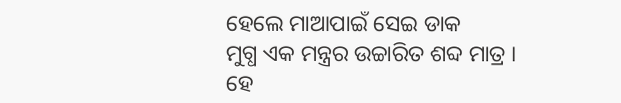ହେଲେ ମାଆପାଇଁ ସେଇ ଡାକ
ମୁଗ୍ଧ ଏକ ମନ୍ତ୍ରର ଉଚ୍ଚାରିତ ଶବ୍ଦ ମାତ୍ର ।
ହେ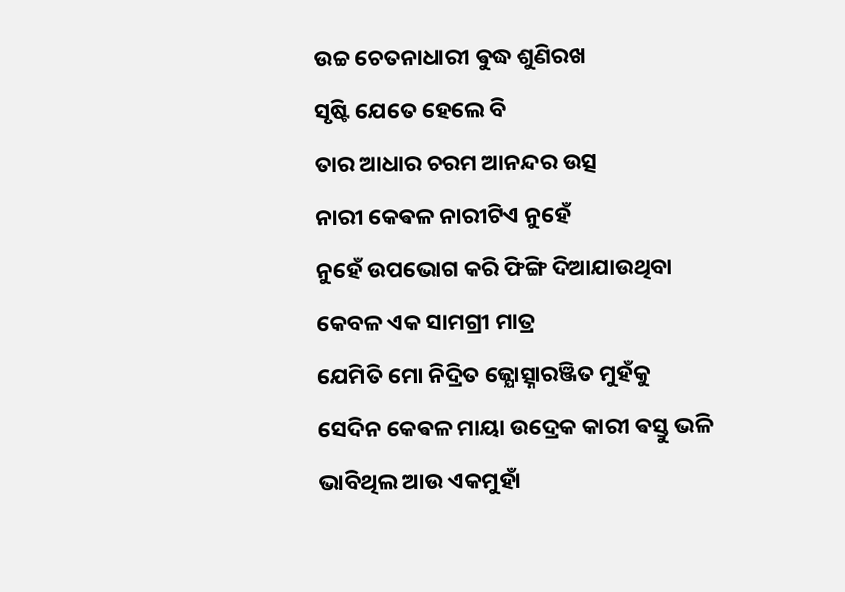ଉଚ୍ଚ ଚେତନାଧାରୀ ଵୁଦ୍ଧ ଶୁଣିରଖ
ସୃଷ୍ଟି ଯେତେ ହେଲେ ବି
ତାର ଆଧାର ଚରମ ଆନନ୍ଦର ଉତ୍ସ
ନାରୀ କେଵଳ ନାରୀଟିଏ ନୁହେଁ
ନୁହେଁ ଉପଭୋଗ କରି ଫିଙ୍ଗି ଦିଆଯାଉଥିବା
କେବଳ ଏକ ସାମଗ୍ରୀ ମାତ୍ର
ଯେମିତି ମୋ ନିଦ୍ରିତ ଜ୍ଯୋତ୍ସ୍ନାରଞ୍ଜିତ ମୁହଁକୁ
ସେଦିନ କେଵଳ ମାୟା ଉଦ୍ରେକ କାରୀ ଵସ୍ତୁ ଭଳି
ଭାବିଥିଲ ଆଉ ଏକମୁହାଁ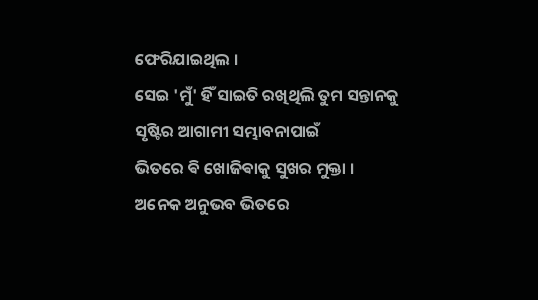ଫେରିଯାଇଥିଲ ।
ସେଇ 'ମୁଁ' ହିଁ ସାଇତି ରଖିଥିଲି ତୁମ ସନ୍ତାନକୁ
ସୃଷ୍ଟିର ଆଗାମୀ ସମ୍ଭାବନାପାଇଁ
ଭିତରେ ଵି ଖୋଜିଵାକୁ ସୁଖର ମୁକ୍ତା ।
ଅନେକ ଅନୁଭବ ଭିତରେ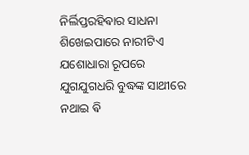ନିର୍ଲିପ୍ତରହିଵାର ସାଧନା
ଶିଖେଇପାରେ ନାରୀଟିଏ ଯଶୋଧାରା ରୂପରେ
ଯୁଗଯୁଗଧରି ବୁଦ୍ଧଙ୍କ ସାଥୀରେ ନଥାଇ ଵି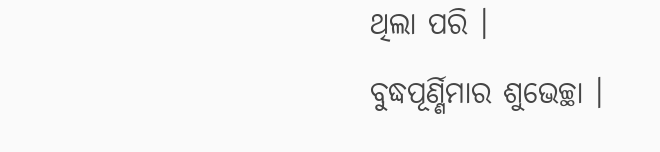ଥିଲା ପରି ।
ବୁଦ୍ଧପୂର୍ଣ୍ଣିମାର ଶୁଭେଚ୍ଛା ।